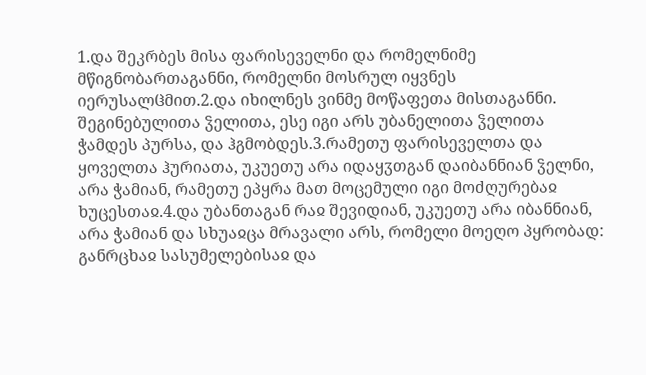1.და შეკრბეს მისა ფარისეველნი და რომელნიმე მწიგნობართაგანნი, რომელნი მოსრულ იყვნეს იერუსალჱმით.2.და იხილნეს ვინმე მოწაფეთა მისთაგანნი. შეგინებულითა ჴელითა, ესე იგი არს უბანელითა ჴელითა ჭამდეს პურსა, და ჰგმობდეს.3.რამეთუ ფარისეველთა და ყოველთა ჰურიათა, უკუეთუ არა იდაყჳთგან დაიბანნიან ჴელნი, არა ჭამიან, რამეთუ ეპყრა მათ მოცემული იგი მოძღურებაჲ ხუცესთაჲ.4.და უბანთაგან რაჲ შევიდიან, უკუეთუ არა იბანნიან, არა ჭამიან და სხუაჲცა მრავალი არს, რომელი მოეღო პყრობად: განრცხაჲ სასუმელებისაჲ და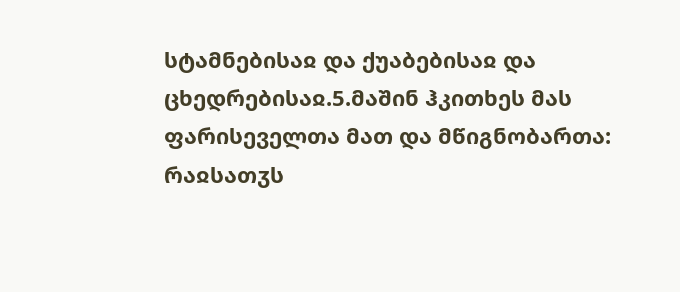სტამნებისაჲ და ქუაბებისაჲ და ცხედრებისაჲ.5.მაშინ ჰკითხეს მას ფარისეველთა მათ და მწიგნობართა: რაჲსათჳს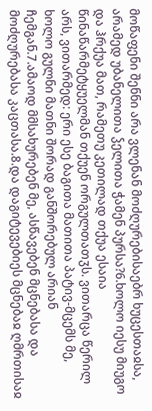მოწაფენი შენნი არა ვლენან მოძღურებისაებრ ხუცესთაჲსა, არამედ უბანელითა ჴელითა ჭამენ პურსა?6.ხოლო იესუ მიუგო და ჰრქუა მათ, რამეთუ კეთილად თქუა ესაია წინაწარმეტყუელმან თქუენ ორგულთათჳს. ვითარცა წერილ არს, ვითარმედ: ერი ესე ბაგითა მათითა პატივ-მცემს მე, ხოლო გულნი მათნი შორად განშორებულ არიან ჩემგან.7.ამაოდ მმსახურებენ მე, ასწავებენ მცნებასა და მოძღურებასა კაცთასა.8.და დაგიტევებიეს მცნებაჲ ღმრთისაჲ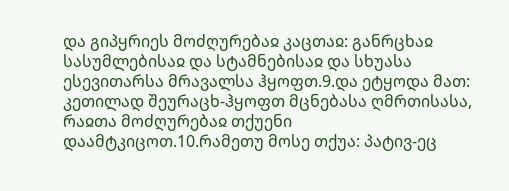და გიპყრიეს მოძღურებაჲ კაცთაჲ: განრცხაჲ სასუმლებისაჲ და სტამნებისაჲ და სხუასა ესევითარსა მრავალსა ჰყოფთ.9.და ეტყოდა მათ: კეთილად შეურაცხ-ჰყოფთ მცნებასა ღმრთისასა, რაჲთა მოძღურებაჲ თქუენი დაამტკიცოთ.10.რამეთუ მოსე თქუა: პატივ-ეც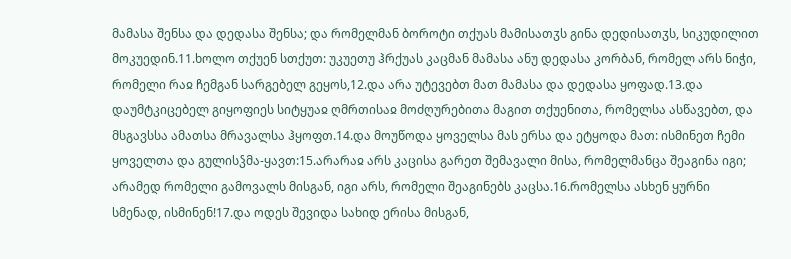მამასა შენსა და დედასა შენსა; და რომელმან ბოროტი თქუას მამისათჳს გინა დედისათჳს, სიკუდილით მოკუედინ.11.ხოლო თქუენ სთქუთ: უკუეთუ ჰრქუას კაცმან მამასა ანუ დედასა კორბან, რომელ არს ნიჭი, რომელი რაჲ ჩემგან სარგებელ გეყოს,12.და არა უტევებთ მათ მამასა და დედასა ყოფად.13.და დაუმტკიცებელ გიყოფიეს სიტყუაჲ ღმრთისაჲ მოძღურებითა მაგით თქუენითა, რომელსა ასწავებთ, და მსგავსსა ამათსა მრავალსა ჰყოფთ.14.და მოუწოდა ყოველსა მას ერსა და ეტყოდა მათ: ისმინეთ ჩემი ყოველთა და გულისჴმა-ყავთ:15.არარაჲ არს კაცისა გარეთ შემავალი მისა, რომელმანცა შეაგინა იგი; არამედ რომელი გამოვალს მისგან, იგი არს, რომელი შეაგინებს კაცსა.16.რომელსა ასხენ ყურნი სმენად, ისმინენ!17.და ოდეს შევიდა სახიდ ერისა მისგან,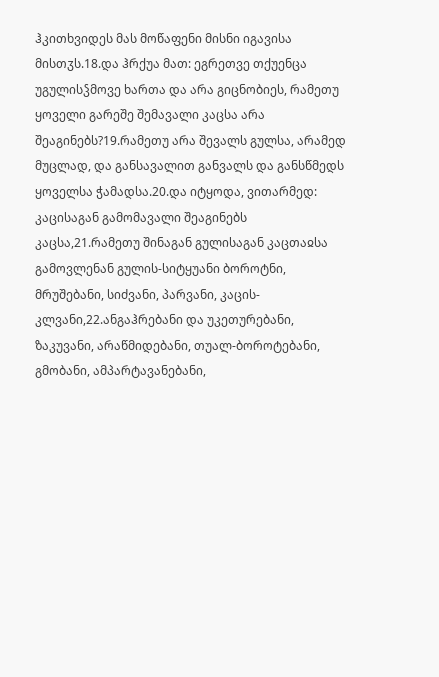ჰკითხვიდეს მას მოწაფენი მისნი იგავისა მისთჳს.18.და ჰრქუა მათ: ეგრეთვე თქუენცა უგულისჴმოვე ხართა და არა გიცნობიეს, რამეთუ ყოველი გარეშე შემავალი კაცსა არა შეაგინებს?19.რამეთუ არა შევალს გულსა, არამედ მუცლად, და განსავალით განვალს და განსწმედს ყოველსა ჭამადსა.20.და იტყოდა, ვითარმედ: კაცისაგან გამომავალი შეაგინებს კაცსა,21.რამეთუ შინაგან გულისაგან კაცთაჲსა გამოვლენან გულის-სიტყუანი ბოროტნი, მრუშებანი, სიძვანი, პარვანი, კაცის-კლვანი,22.ანგაჰრებანი და უკეთურებანი, ზაკუვანი, არაწმიდებანი, თუალ-ბოროტებანი, გმობანი, ამპარტავანებანი,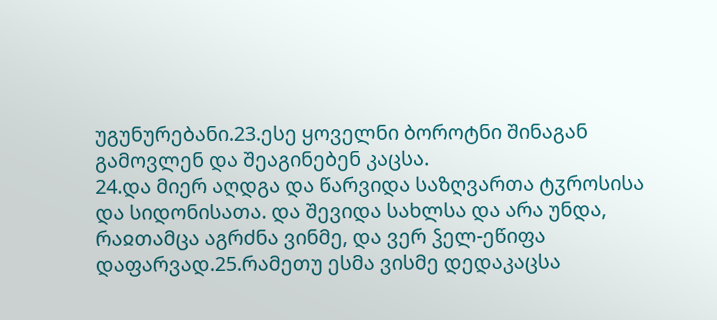უგუნურებანი.23.ესე ყოველნი ბოროტნი შინაგან გამოვლენ და შეაგინებენ კაცსა.
24.და მიერ აღდგა და წარვიდა საზღვართა ტჳროსისა და სიდონისათა. და შევიდა სახლსა და არა უნდა, რაჲთამცა აგრძნა ვინმე, და ვერ ჴელ-ეწიფა დაფარვად.25.რამეთუ ესმა ვისმე დედაკაცსა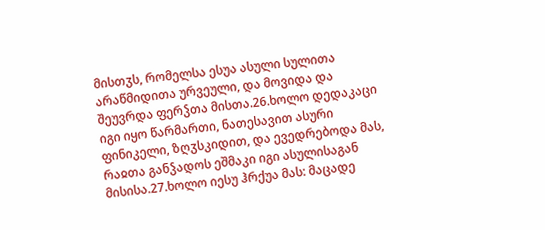მისთჳს, რომელსა ესუა ასული სულითა არაწმიდითა ურვეული, და მოვიდა და შეუვრდა ფერჴთა მისთა.26.ხოლო დედაკაცი იგი იყო წარმართი, ნათესავით ასური ფინიკელი, ზღჳსკიდით, და ევედრებოდა მას, რაჲთა განჴადოს ეშმაკი იგი ასულისაგან მისისა.27.ხოლო იესუ ჰრქუა მას: მაცადე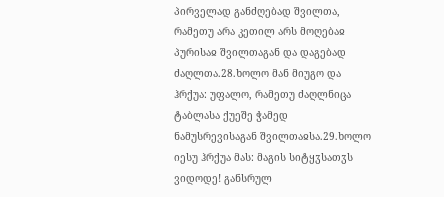პირველად განძღებად შვილთა, რამეთუ არა კეთილ არს მოღებაჲ პურისაჲ შვილთაგან და დაგებად ძაღლთა.28.ხოლო მან მიუგო და ჰრქუა: უფალო, რამეთუ ძაღლნიცა ტაბლასა ქუეშე ჭამედ ნამუსრევისაგან შვილთაჲსა.29.ხოლო იესუ ჰრქუა მას: მაგის სიტყჳსათჳს ვიდოდე! განსრულ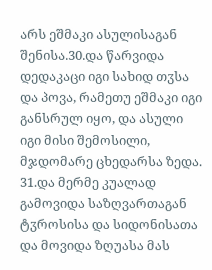არს ეშმაკი ასულისაგან შენისა.30.და წარვიდა დედაკაცი იგი სახიდ თჳსა და პოვა, რამეთუ ეშმაკი იგი განსრულ იყო, და ასული იგი მისი შემოსილი, მჯდომარე ცხედარსა ზედა.
31.და მერმე კუალად გამოვიდა საზღვართაგან ტჳროსისა და სიდონისათა და მოვიდა ზღუასა მას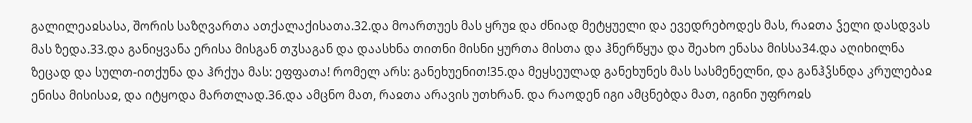გალილეაჲსასა, შორის საზღვართა ათქალაქისათა.32.და მოართუეს მას ყრუჲ და ძნიად მეტყუელი და ევედრებოდეს მას, რაჲთა ჴელი დასდვას მას ზედა.33.და განიყვანა ერისა მისგან თჳსაგან და დაასხნა თითნი მისნი ყურთა მისთა და ჰნერწყუა და შეახო ენასა მისსა34.და აღიხილნა ზეცად და სულთ-ითქუნა და ჰრქუა მას: ეფფათა! რომელ არს: განეხუენით!35.და მეყსეულად განეხუნეს მას სასმენელნი, და განჰჴსნდა კრულებაჲ ენისა მისისაჲ, და იტყოდა მართლად.36.და ამცნო მათ, რაჲთა არავის უთხრან. და რაოდენ იგი ამცნებდა მათ, იგინი უფროჲს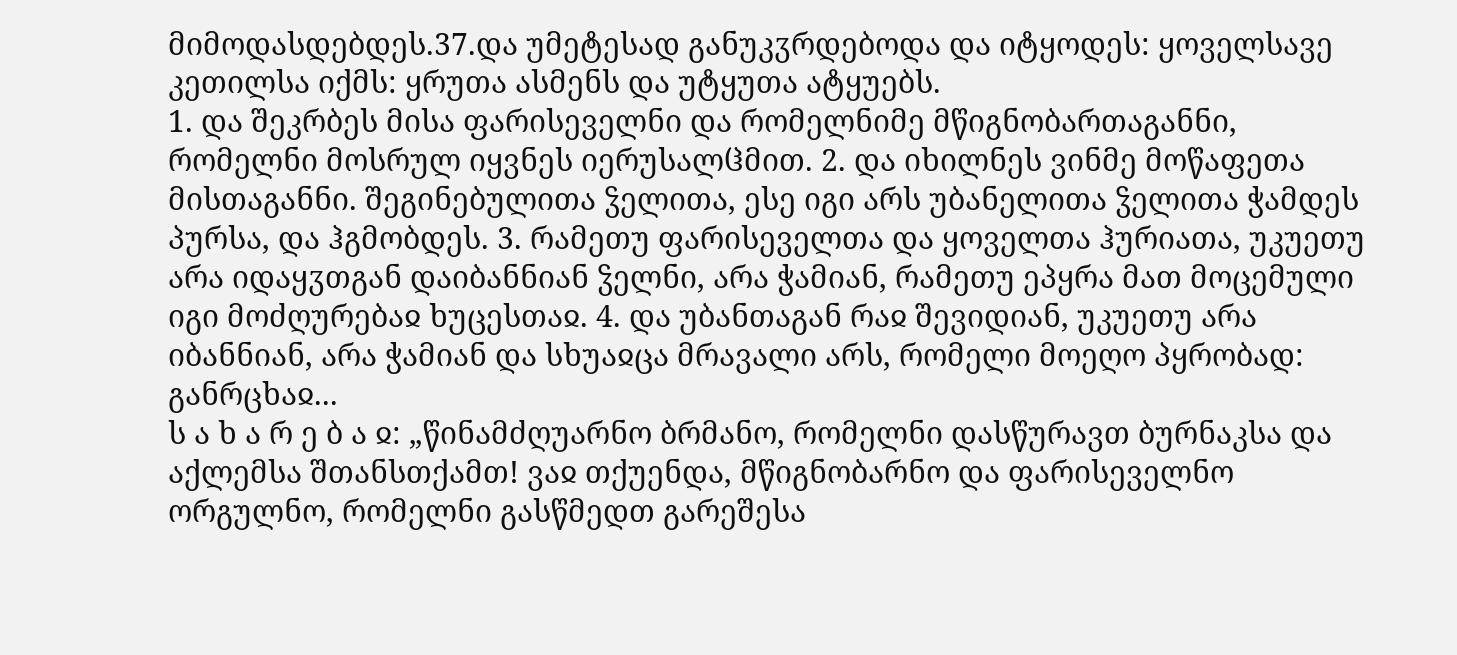მიმოდასდებდეს.37.და უმეტესად განუკჳრდებოდა და იტყოდეს: ყოველსავე კეთილსა იქმს: ყრუთა ასმენს და უტყუთა ატყუებს.
1. და შეკრბეს მისა ფარისეველნი და რომელნიმე მწიგნობართაგანნი, რომელნი მოსრულ იყვნეს იერუსალჱმით. 2. და იხილნეს ვინმე მოწაფეთა მისთაგანნი. შეგინებულითა ჴელითა, ესე იგი არს უბანელითა ჴელითა ჭამდეს პურსა, და ჰგმობდეს. 3. რამეთუ ფარისეველთა და ყოველთა ჰურიათა, უკუეთუ არა იდაყჳთგან დაიბანნიან ჴელნი, არა ჭამიან, რამეთუ ეპყრა მათ მოცემული იგი მოძღურებაჲ ხუცესთაჲ. 4. და უბანთაგან რაჲ შევიდიან, უკუეთუ არა იბანნიან, არა ჭამიან და სხუაჲცა მრავალი არს, რომელი მოეღო პყრობად: განრცხაჲ...
ს ა ხ ა რ ე ბ ა ჲ: „წინამძღუარნო ბრმანო, რომელნი დასწურავთ ბურნაკსა და აქლემსა შთანსთქამთ! ვაჲ თქუენდა, მწიგნობარნო და ფარისეველნო ორგულნო, რომელნი გასწმედთ გარეშესა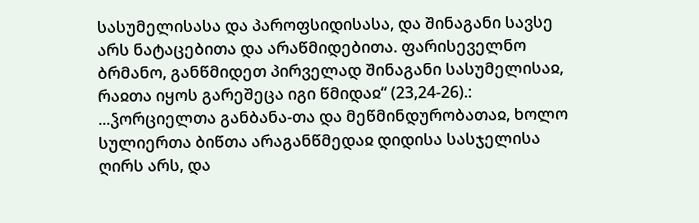სასუმელისასა და პაროფსიდისასა, და შინაგანი სავსე არს ნატაცებითა და არაწმიდებითა. ფარისეველნო ბრმანო, განწმიდეთ პირველად შინაგანი სასუმელისაჲ, რაჲთა იყოს გარეშეცა იგი წმიდაჲ“ (23,24-26).:
...ჴორციელთა განბანა-თა და მეწმინდურობათაჲ, ხოლო სულიერთა ბიწთა არაგანწმედაჲ დიდისა სასჯელისა ღირს არს, და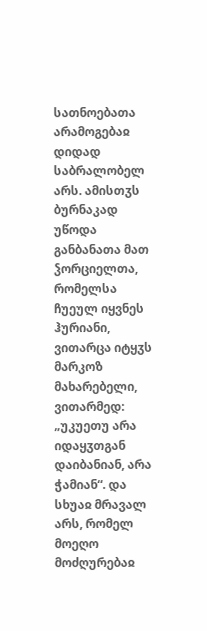სათნოებათა არამოგებაჲ დიდად საბრალობელ არს. ამისთჳს ბურნაკად უწოდა განბანათა მათ ჴორციელთა, რომელსა ჩუეულ იყვნეს ჰურიანი, ვითარცა იტყჳს მარკოზ მახარებელი, ვითარმედ: „უკუეთუ არა იდაყჳთგან დაიბანიან, არა ჭამიან“. და სხუაჲ მრავალ არს, რომელ მოეღო მოძღურებაჲ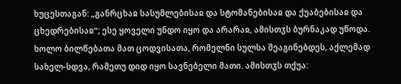ხუცესთაგან: „განრცხაჲ სასუმლებისაჲ და სტომანებისაჲ და ქუაბებისაჲ და ცხედრებისაჲ“; ესე ყოველი უნდო იყო და არარაჲ, ამისთჳს ბურნაკად უწოდა.
ხოლო ბილწებათა მათ ცოდვისათა, რომელნი სულსა შეაგინებდეს, აქლემად სახელ-სდვა, რამეთუ დიდ იყო სავნებელი მათი. ამისთჳს თქუა: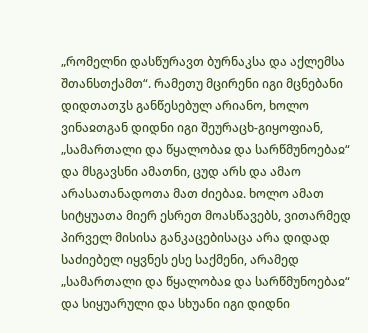„რომელნი დასწურავთ ბურნაკსა და აქლემსა შთანსთქამთ“. რამეთუ მცირენი იგი მცნებანი დიდთათჳს განწესებულ არიანო, ხოლო ვინაჲთგან დიდნი იგი შეურაცხ-გიყოფიან, „სამართალი და წყალობაჲ და სარწმუნოებაჲ“ და მსგავსნი ამათნი, ცუდ არს და ამაო არასათანადოთა მათ ძიებაჲ. ხოლო ამათ სიტყუათა მიერ ესრეთ მოასწავებს, ვითარმედ პირველ მისისა განკაცებისაცა არა დიდად საძიებელ იყვნეს ესე საქმენი, არამედ „სამართალი და წყალობაჲ და სარწმუნოებაჲ“ და სიყუარული და სხუანი იგი დიდნი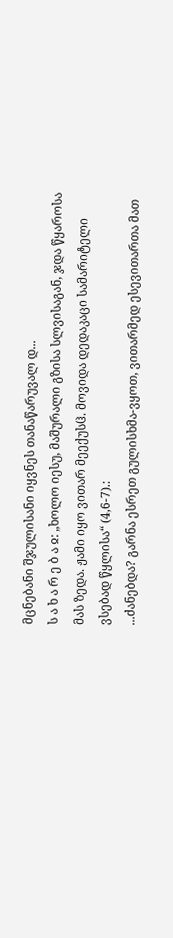მცნებანი შჯულისანი იყვნეს თანაწარუვალ დ...
ს ა ხ ა რ ე ბ ა ჲ: „ხოლო იესუ, მაშურალი გზისა სლვისაგან, ჯდა წყაროსა მას ზედა. ჟამი იყო ვითარ მეექუსჱ. მოვიდა დედაკაცი სამარიტელი ვსებად წყლისა“ (4,6-7).:
...ძანებდა? გარნა ესრეთ გულისხმა-ვყოთ, ვითარმედ ესევითართა მათ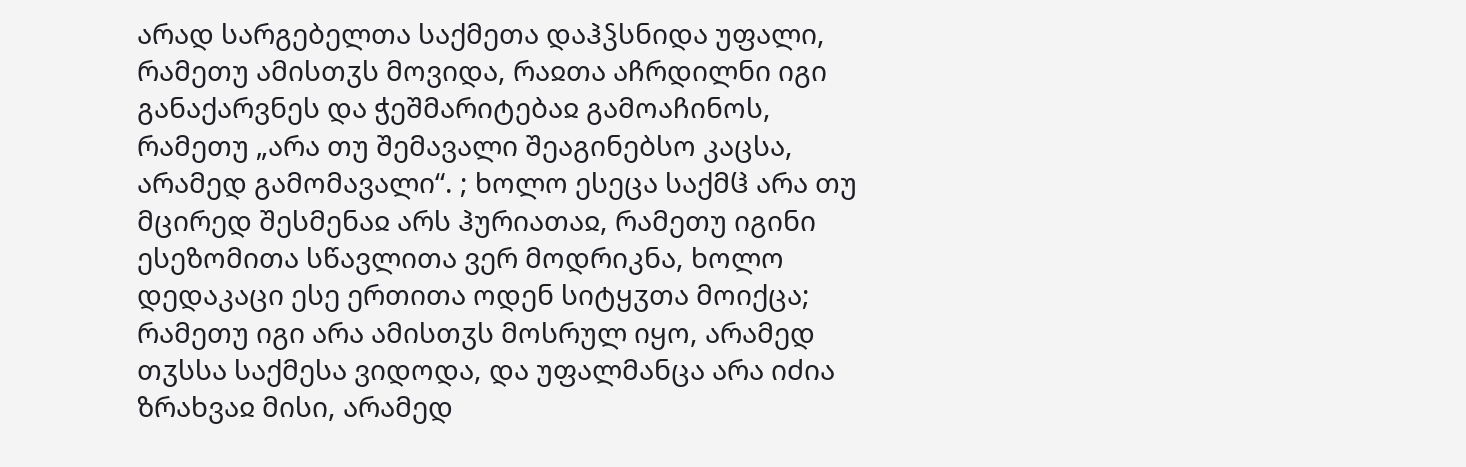არად სარგებელთა საქმეთა დაჰჴსნიდა უფალი, რამეთუ ამისთჳს მოვიდა, რაჲთა აჩრდილნი იგი განაქარვნეს და ჭეშმარიტებაჲ გამოაჩინოს, რამეთუ „არა თუ შემავალი შეაგინებსო კაცსა, არამედ გამომავალი“. ; ხოლო ესეცა საქმჱ არა თუ მცირედ შესმენაჲ არს ჰურიათაჲ, რამეთუ იგინი ესეზომითა სწავლითა ვერ მოდრიკნა, ხოლო დედაკაცი ესე ერთითა ოდენ სიტყჳთა მოიქცა; რამეთუ იგი არა ამისთჳს მოსრულ იყო, არამედ თჳსსა საქმესა ვიდოდა, და უფალმანცა არა იძია ზრახვაჲ მისი, არამედ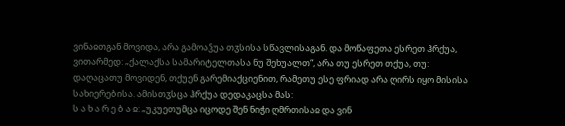ვინაჲთგან მოვიდა, არა გამოაჴუა თჳსისა სწავლისაგან. და მოწაფეთა ესრეთ ჰრქუა, ვითარმედ: „ქალაქსა სამარიტელთასა ნუ შეხუალთ“, არა თუ ესრეთ თქუა, თუ: დაღაცათუ მოვიდენ, თქუენ გარემიაქციენით, რამეთუ ესე ფრიად არა ღირს იყო მისისა სახიერებისა. ამისთჳსცა ჰრქუა დედაკაცსა მას:
ს ა ხ ა რ ე ბ ა ჲ: „უკუეთუმცა იცოდე შენ ნიჭი ღმრთისაჲ და ვინ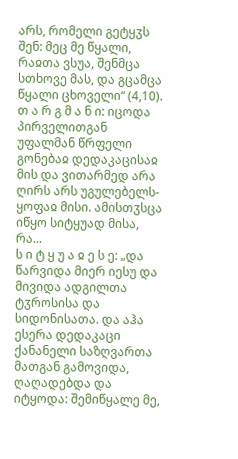არს, რომელი გეტყჳს შენ: მეც მე წყალი, რაჲთა ვსუა, შენმცა სთხოვე მას, და გცამცა წყალი ცხოველი“ (4,10).
თ ა რ გ მ ა ნ ი: იცოდა პირველითგან უფალმან წრფელი გონებაჲ დედაკაცისაჲ მის და ვითარმედ არა ღირს არს უგულებელს-ყოფაჲ მისი. ამისთჳსცა იწყო სიტყუად მისა, რა...
ს ი ტ ყ უ ა ჲ ე ს ე: „და წარვიდა მიერ იესუ და მივიდა ადგილთა ტჳროსისა და სიდონისათა. და აჰა ესერა დედაკაცი ქანანელი საზღვართა მათგან გამოვიდა, ღაღადებდა და იტყოდა: შემიწყალე მე,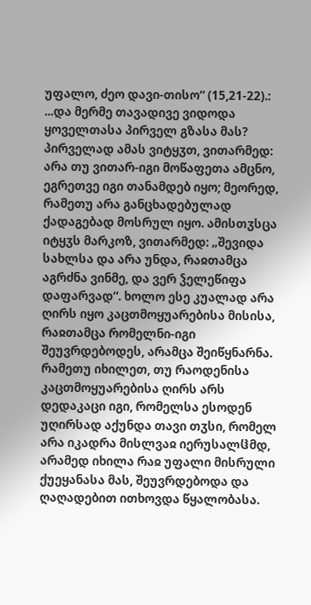უფალო, ძეო დავი-თისო“ (15,21-22).:
...და მერმე თავადივე ვიდოდა ყოველთასა პირველ გზასა მას? პირველად ამას ვიტყჳთ, ვითარმედ: არა თუ ვითარ-იგი მოწაფეთა ამცნო, ეგრეთვე იგი თანამდებ იყო; მეორედ, რამეთუ არა განცხადებულად ქადაგებად მოსრულ იყო. ამისთჳსცა იტყჳს მარკოზ, ვითარმედ: „შევიდა სახლსა და არა უნდა, რაჲთამცა აგრძნა ვინმე, და ვერ ჴელეწიფა დაფარვად“. ხოლო ესე კუალად არა ღირს იყო კაცთმოყუარებისა მისისა, რაჲთამცა რომელნი-იგი შეუვრდებოდეს, არამცა შეიწყნარნა. რამეთუ იხილეთ, თუ რაოდენისა კაცთმოყუარებისა ღირს არს დედაკაცი იგი, რომელსა ესოდენ უღირსად აქუნდა თავი თჳსი, რომელ არა იკადრა მისლვაჲ იერუსალჱმდ, არამედ იხილა რაჲ უფალი მისრული ქუეყანასა მას, შეუვრდებოდა და ღაღადებით ითხოვდა წყალობასა.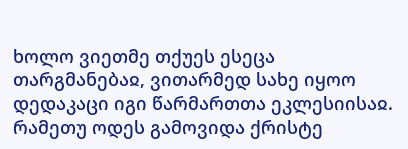ხოლო ვიეთმე თქუეს ესეცა თარგმანებაჲ, ვითარმედ სახე იყოო დედაკაცი იგი წარმართთა ეკლესიისაჲ. რამეთუ ოდეს გამოვიდა ქრისტე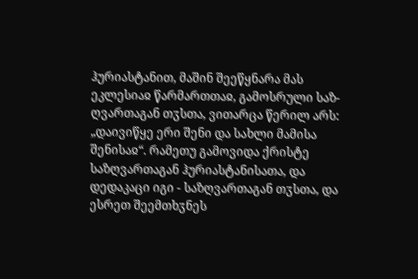ჰურიასტანით, მაშინ შეეწყნარა მას ეკლესიაჲ წარმართთაჲ, გამოსრული საზ-ღვართაგან თჳსთა, ვითარცა წერილ არს: „დაივიწყე ერი შენი და სახლი მამისა შენისაჲ“. რამეთუ გამოვიდა ქრისტე საზღვართაგან ჰურიასტანისათა, და დედაკაცი იგი - საზღვართაგან თჳსთა, და ესრეთ შეემთხჳნეს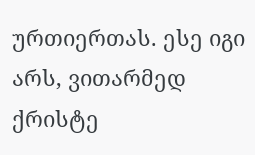ურთიერთას. ესე იგი არს, ვითარმედ ქრისტე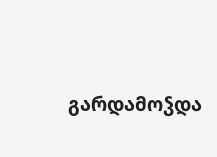გარდამოჴდა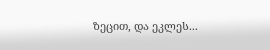ზეცით, და ეკლეს...